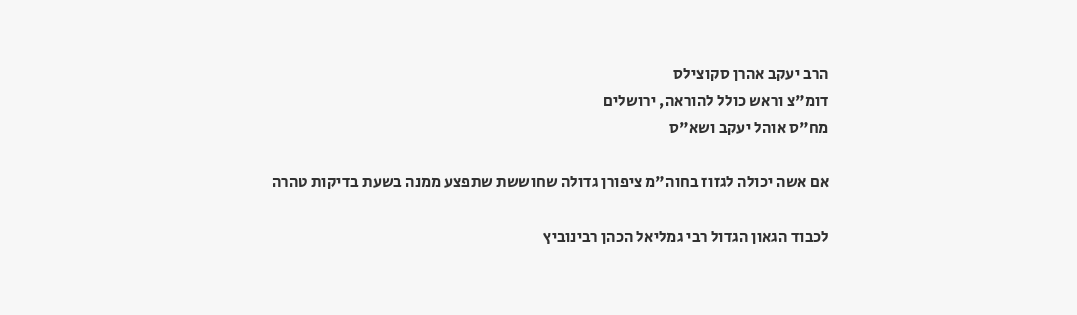הרב יעקב אהרן סקוצילס
דומ"צ וראש כולל להוראה, ירושלים
מח"ס אוהל יעקב ושא"ס

אם אשה יכולה לגזוז בחוה"מ ציפורן גדולה שחוששת שתפצע ממנה בשעת בדיקות טהרה

לכבוד הגאון הגדול רבי גמליאל הכהן רבינוביץ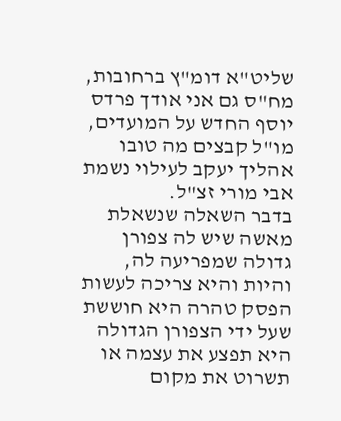שליט"א דומ"ץ ברחובות, מח"ס גם אני אודך פרדס יוסף החדש על המועדים, מו"ל קבצים מה טובו אהליך יעקב לעילוי נשמת אבי מורי זצ"ל.
בדבר השאלה שנשאלת מאשה שיש לה צפורן גדולה שמפריעה לה, והיות והיא צריכה לעשות הפסק טהרה היא חוששת שעל ידי הצפורן הגדולה היא תפצע את עצמה או תשרוט את מקום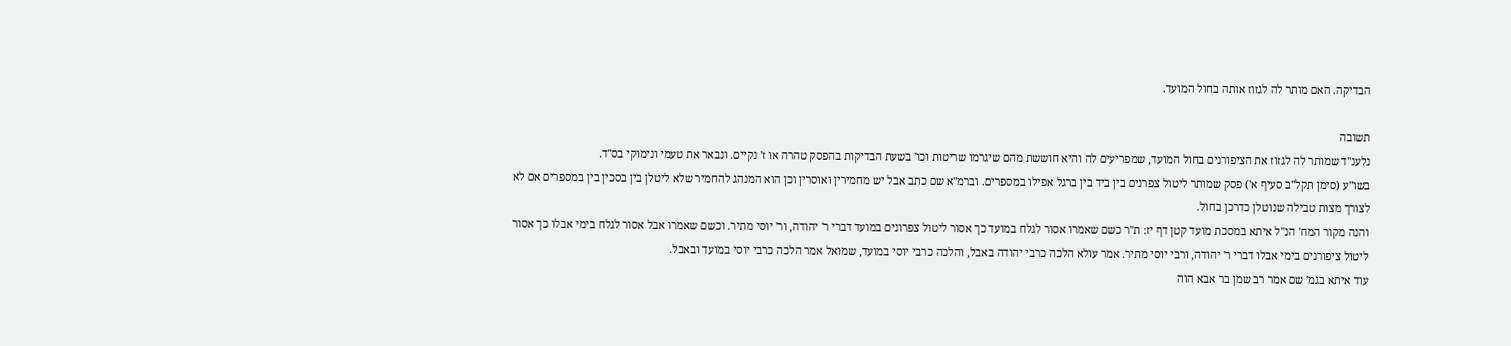הבדיקה. האם מותר לה לגזוז אותה בחול המועד.

תשובה
נלענ"ד שמותר לה לגזוז את הציפורנים בחול המועד, שמפריעים לה והיא חוששת מהם שיגרמו שריטות וכו' בשעת הבדיקות בהפסק טהרה או ז' נקיים. ונבאר את טעמי ונימוקי בס"ד.
בשו"ע (סימן תקל"ב סעיף א') פסק שמותר ליטול צפרנים בין ביד בין ברגל אפילו במספרים. וברמ"א שם כתב אבל יש מחמירין ואוסרין וכן הוא המנהג להחמיר שלא ליטלן בין בסכין בין במספרים אם לא לצורך מצות טבילה שנוטלן כדרכן בחול.
והנה מקור המח' הנ"ל איתא במסכת מועד קטן דף יז: ת"ר כשם שאמרו אסור לגלח במועד כך אסור ליטול צפרונים במועד דברי ר' יהודה, ור' יוסי מתיר. וכשם שאמרו אבל אסור לגלח בימי אבלו כך אסור ליטול ציפורנים בימי אבלו דברי ר' יהודה, ורבי יוסי מתיר. אמר עולא הלכה כרבי יהודה באבל, והלכה כרבי יוסי במועד, שמואל אמר הלכה כרבי יוסי במועד ובאבל.
עוד איתא בגמ' שם אמר רב שמן בר אבא הוה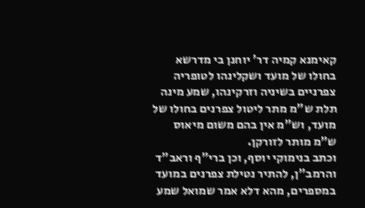קאימנא קמיה דר' יוחנן בי מדרשא בחולו של מועד ושקלינהו לטופריה צפרניים בשיניה וזרקינהו, שמע מינה תלת ש"מ מתר ליטול צפרנים בחולו של מועד, וש"מ אין בהם משום מיאוס ש"מ מותר לזורקן.
וכתב בנימוקי יוסף, וכן ברי"ף וראב"ד והרמב"ן, להתיר נטילת צפרנים במועד במספרים, מהא דלא אמר שמואל שמע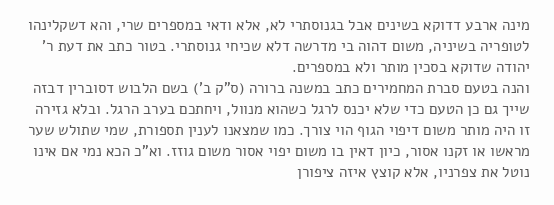מינה ארבע דדוקא בשינים אבל בגנוסתרי לא, אלא ודאי במספרים שרי, והא דשקלינהו לטופריה בשיניה, משום דהוה בי מדרשה דלא שכיחי גנוסתרי. בטור כתב את דעת ר' יהודה שדוקא בסכין מותר ולא במספרים.
והנה בטעם סברת המחמירים כתב במשנה ברורה (ס"ק ב') בשם הלבוש דסוברין דבזה שייך גם כן הטעם כדי שלא יכנס לרגל כשהוא מנוול, ויחתכם בערב הרגל. ובלא גזירה זו היה מותר משום דיפוי הגוף הוי צורך. כמו שמצאנו לענין תספורת, שמי שתולש שער מראשו או זקנו אסור, כיון דאין בו משום יפוי אסור משום גוזז. וא"כ הכא נמי אם אינו נוטל את צפרניו, אלא קוצץ איזה ציפורן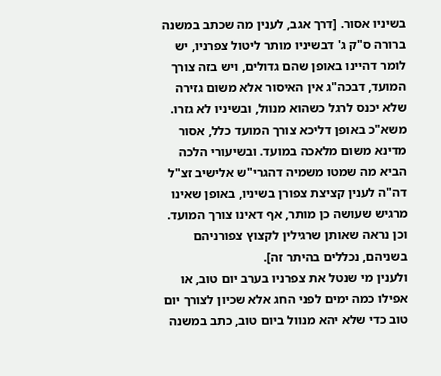בשיניו אסור. [דרך אגב, לענין מה שכתב במשנה ברורה ס"ק ג' דבשיניו מותר ליטול צפרניו, יש לומר דהיינו באופן שהם גדולים, ויש בזה צורך המועד, דבכה"ג אין האיסור אלא משום גזירה שלא יכנס לרגל כשהוא מנוול, ובשיניו לא גזרו. משא"כ באופן דליכא צורך המועד כלל, אסור מדינא משום מלאכה במועד. ובשיעורי הלכה הביא מה שמטו משמיה דהגרי"ש אלישיב זצ"ל דה"ה לענין קציצת צפורן בשיניו, באופן שאינו מרגיש שעושה כן מותר, אף דאינו צורך המועד. וכן נראה שאותן שרגילין לקצוץ צפורניהם בשניהם, נכללים בהיתר זה].
ולענין מי שנטל את צפרניו בערב יום טוב, או אפילו כמה ימים לפני החג אלא שכיון לצורך יום טוב כדי שלא יהא מנוול ביום טוב, כתב במשנה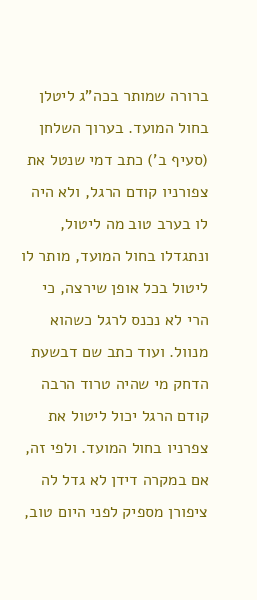ברורה שמותר בכה"ג ליטלן בחול המועד. בערוך השלחן (סעיף ב') כתב דמי שנטל את צפורניו קודם הרגל, ולא היה לו בערב טוב מה ליטול, ונתגדלו בחול המועד, מותר לו ליטול בכל אופן שירצה, כי הרי לא נכנס לרגל כשהוא מנוול. ועוד כתב שם דבשעת הדחק מי שהיה טרוד הרבה קודם הרגל יכול ליטול את צפרניו בחול המועד. ולפי זה, אם במקרה דידן לא גדל לה ציפורן מספיק לפני היום טוב,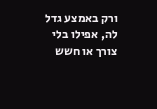ורק באמצע גדל לה, אפילו בלי צורך או חשש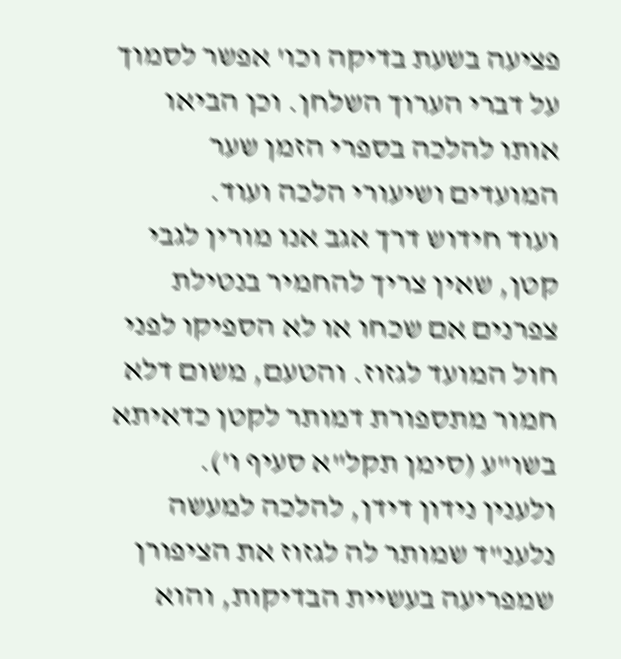פציעה בשעת בדיקה וכו' אפשר לסמוך על דברי הערוך השלחן. וכן הביאו אותו להלכה בספרי הזמן שער המועדים ושיעורי הלכה ועוד.
ועוד חידוש דרך אגב אנו מורין לגבי קטן, שאין צריך להחמיר בנטילת צפרנים אם שכחו או לא הספיקו לפני חול המועד לגזוז. והטעם, משום דלא חמור מתספורת דמותר לקטן כדאיתא בשו"ע (סימן תקל"א סעיף ו').
ולענין נידון דידן, להלכה למעשה נלענ"ד שמותר לה לגזוז את הציפורן שמפריעה בעשיית הבדיקות, והוא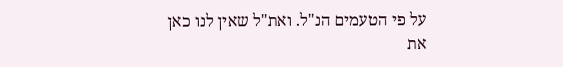על פי הטעמים הנ"ל. ואת"ל שאין לנו כאן את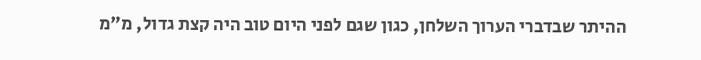ההיתר שבדברי הערוך השלחן, כגון שגם לפני היום טוב היה קצת גדול, מ"מ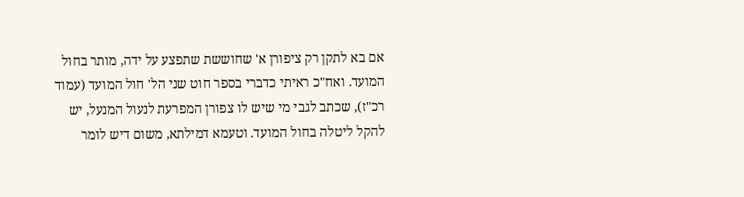אם בא לתקן רק ציפורן א' שחוששת שתפצע על ידה, מותר בחול המועד. ואח"כ ראיתי כדברי בספר חוט שני הל' חול המועד (עמוד רכ"ז), שכתב לגבי מי שיש לו צפורן המפרעת לנעול המנעל, יש להקל ליטלה בחול המועד. וטעמא דמילתא, משום דיש לומר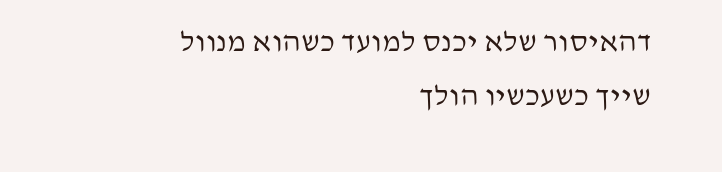דהאיסור שלא יכנס למועד כשהוא מנוול שייך כשעכשיו הולך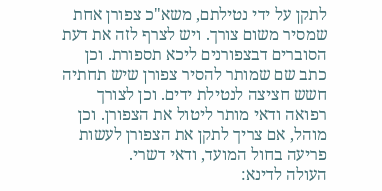לתקן על ידי נטילתם, משא"כ צפורן אחת שמסיר משום צורך. ויש לצרף לזה את דעת הסוברים דבצפורנים ליכא תספורת. וכן כתב שם שמותר להסיר צפורן שיש תחתיה חשש חציצה לנטילת ידים. וכן לצורך רפואה ודאי מותר ליטול את הצפורן. וכן מוהל, אם צריך לתקן את הצפורן לעשות פריעה בחול המועד, ודאי דשרי.
העולה לדינא: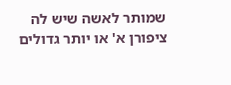שמותר לאשה שיש לה ציפורן א' או יותר גדולים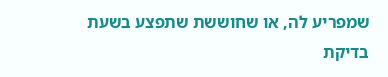שמפריע לה, או שחוששת שתפצע בשעת בדיקת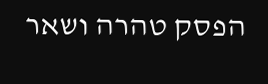הפסק טהרה ושאר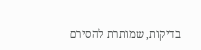בדיקות, שמותרת להסירם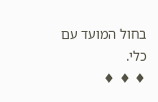בחול המועד עם כלי.
♦ ♦ ♦